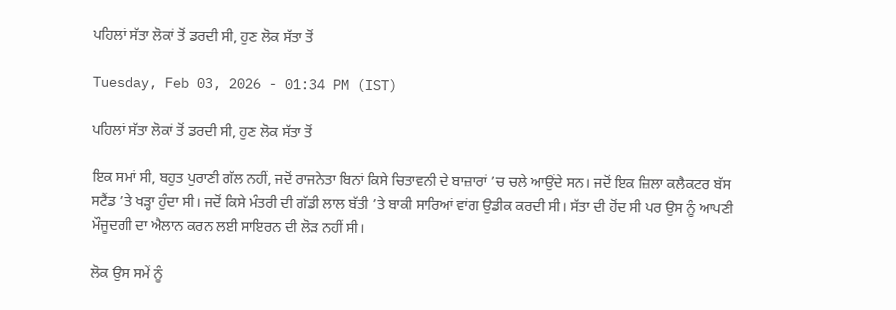ਪਹਿਲਾਂ ਸੱਤਾ ਲੋਕਾਂ ਤੋਂ ਡਰਦੀ ਸੀ, ਹੁਣ ਲੋਕ ਸੱਤਾ ਤੋਂ

Tuesday, Feb 03, 2026 - 01:34 PM (IST)

ਪਹਿਲਾਂ ਸੱਤਾ ਲੋਕਾਂ ਤੋਂ ਡਰਦੀ ਸੀ, ਹੁਣ ਲੋਕ ਸੱਤਾ ਤੋਂ

ਇਕ ਸਮਾਂ ਸੀ, ਬਹੁਤ ਪੁਰਾਣੀ ਗੱਲ ਨਹੀਂ, ਜਦੋਂ ਰਾਜਨੇਤਾ ਬਿਨਾਂ ਕਿਸੇ ਚਿਤਾਵਨੀ ਦੇ ਬਾਜ਼ਾਰਾਂ ’ਚ ਚਲੇ ਆਉਂਦੇ ਸਨ। ਜਦੋਂ ਇਕ ਜ਼ਿਲਾ ਕਲੈਕਟਰ ਬੱਸ ਸਟੈਂਡ ’ਤੇ ਖੜ੍ਹਾ ਹੁੰਦਾ ਸੀ। ਜਦੋਂ ਕਿਸੇ ਮੰਤਰੀ ਦੀ ਗੱਡੀ ਲਾਲ ਬੱਤੀ ’ਤੇ ਬਾਕੀ ਸਾਰਿਆਂ ਵਾਂਗ ਉਡੀਕ ਕਰਦੀ ਸੀ। ਸੱਤਾ ਦੀ ਹੋਂਦ ਸੀ ਪਰ ਉਸ ਨੂੰ ਆਪਣੀ ਮੌਜੂਦਗੀ ਦਾ ਐਲਾਨ ਕਰਨ ਲਈ ਸਾਇਰਨ ਦੀ ਲੋੜ ਨਹੀਂ ਸੀ।

ਲੋਕ ਉਸ ਸਮੇਂ ਨੂੰ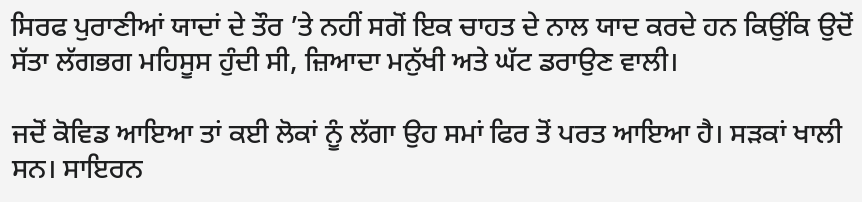ਸਿਰਫ ਪੁਰਾਣੀਆਂ ਯਾਦਾਂ ਦੇ ਤੌਰ ’ਤੇ ਨਹੀਂ ਸਗੋਂ ਇਕ ਚਾਹਤ ਦੇ ਨਾਲ ਯਾਦ ਕਰਦੇ ਹਨ ਕਿਉਂਕਿ ਉਦੋਂ ਸੱਤਾ ਲੱਗਭਗ ਮਹਿਸੂਸ ਹੁੰਦੀ ਸੀ, ਜ਼ਿਆਦਾ ਮਨੁੱਖੀ ਅਤੇ ਘੱਟ ਡਰਾਉਣ ਵਾਲੀ।

ਜਦੋਂ ਕੋਵਿਡ ਆਇਆ ਤਾਂ ਕਈ ਲੋਕਾਂ ਨੂੰ ਲੱਗਾ ਉਹ ਸਮਾਂ ਫਿਰ ਤੋਂ ਪਰਤ ਆਇਆ ਹੈ। ਸੜਕਾਂ ਖਾਲੀ ਸਨ। ਸਾਇਰਨ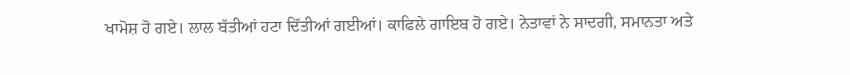ਖਾਮੋਸ਼ ਹੋ ਗਏ। ਲਾਲ ਬੱਤੀਆਂ ਹਟਾ ਦਿੱਤੀਆਂ ਗਈਆਂ। ਕਾਫਿਲੇ ਗਾਇਬ ਹੋ ਗਏ। ਨੇਤਾਵਾਂ ਨੇ ਸਾਦਗੀ, ਸਮਾਨਤਾ ਅਤੇ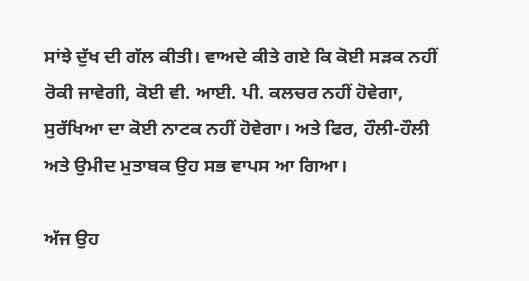ਸਾਂਝੇ ਦੁੱਖ ਦੀ ਗੱਲ ਕੀਤੀ। ਵਾਅਦੇ ਕੀਤੇ ਗਏ ਕਿ ਕੋਈ ਸੜਕ ਨਹੀਂ ਰੋਕੀ ਜਾਵੇਗੀ, ਕੋਈ ਵੀ. ਆਈ. ਪੀ. ਕਲਚਰ ਨਹੀਂ ਹੋਵੇਗਾ, ਸੁਰੱਖਿਆ ਦਾ ਕੋਈ ਨਾਟਕ ਨਹੀਂ ਹੋਵੇਗਾ। ਅਤੇ ਫਿਰ, ਹੌਲੀ-ਹੌਲੀ ਅਤੇ ਉਮੀਦ ਮੁਤਾਬਕ ਉਹ ਸਭ ਵਾਪਸ ਆ ਗਿਆ।

ਅੱਜ ਉਹ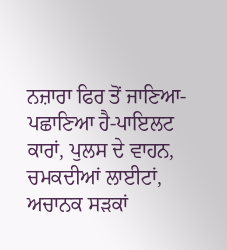ਨਜ਼ਾਰਾ ਫਿਰ ਤੋਂ ਜਾਣਿਆ-ਪਛਾਣਿਆ ਹੈ-ਪਾਇਲਟ ਕਾਰਾਂ, ਪੁਲਸ ਦੇ ਵਾਹਨ, ਚਮਕਦੀਆਂ ਲਾਈਟਾਂ, ਅਚਾਨਕ ਸੜਕਾਂ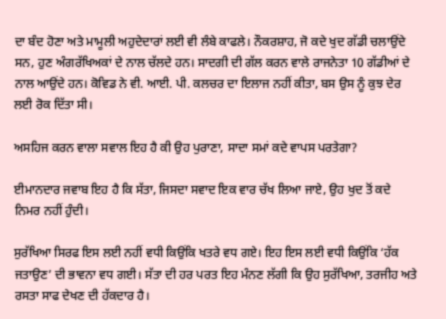ਦਾ ਬੰਦ ਹੋਣਾ ਅਤੇ ਮਾਮੂਲੀ ਅਹੁਦੇਦਾਰਾਂ ਲਈ ਵੀ ਲੰਬੇ ਕਾਫਲੇ। ਨੌਕਰਸ਼ਾਹ, ਜੋ ਕਦੇ ਖੁਦ ਗੱਡੀ ਚਲਾਉਂਦੇ ਸਨ, ਹੁਣ ਅੰਗਰੱਖਿਅਕਾਂ ਦੇ ਨਾਲ ਚੱਲਦੇ ਹਨ। ਸਾਦਗੀ ਦੀ ਗੱਲ ਕਰਨ ਵਾਲੇ ਰਾਜਨੇਤਾ 10 ਗੱਡੀਆਂ ਦੇ ਨਾਲ ਆਉਂਦੇ ਹਨ। ਕੋਵਿਡ ਨੇ ਵੀ. ਆਈ. ਪੀ. ਕਲਚਰ ਦਾ ਇਲਾਜ ਨਹੀਂ ਕੀਤਾ, ਬਸ ਉਸ ਨੂੰ ਕੁਝ ਦੇਰ ਲਈ ਰੋਕ ਦਿੱਤਾ ਸੀ।

ਅਸਹਿਜ ਕਰਨ ਵਾਲਾ ਸਵਾਲ ਇਹ ਹੈ ਕੀ ਉਹ ਪੁਰਾਣਾ, ਸਾਦਾ ਸਮਾਂ ਕਦੇ ਵਾਪਸ ਪਰਤੇਗਾ?

ਈਮਾਨਦਾਰ ਜਵਾਬ ਇਹ ਹੈ ਕਿ ਸੱਤਾ, ਜਿਸਦਾ ਸਵਾਦ ਇਕ ਵਾਰ ਚੱਖ ਲਿਆ ਜਾਏ, ਉਹ ਖੁਦ ਤੋਂ ਕਦੇ ਨਿਮਰ ਨਹੀਂ ਹੁੰਦੀ।

ਸੁਰੱਖਿਆ ਸਿਰਫ ਇਸ ਲਈ ਨਹੀਂ ਵਧੀ ਕਿਉਂਕਿ ਖਤਰੇ ਵਧ ਗਏ। ਇਹ ਇਸ ਲਈ ਵਧੀ ਕਿਉਂਕਿ ‘ਹੱਕ ਜਤਾਉਣ’ ਦੀ ਭਾਵਨਾ ਵਧ ਗਈ। ਸੱਤਾ ਦੀ ਹਰ ਪਰਤ ਇਹ ਮੰਨਣ ਲੱਗੀ ਕਿ ਉਹ ਸੁਰੱਖਿਆ, ਤਰਜੀਹ ਅਤੇ ਰਸਤਾ ਸਾਫ ਦੇਖਣ ਦੀ ਹੱਕਦਾਰ ਹੈ।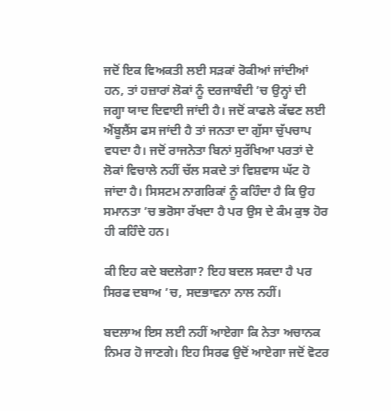ਜਦੋਂ ਇਕ ਵਿਅਕਤੀ ਲਈ ਸੜਕਾਂ ਰੋਕੀਆਂ ਜਾਂਦੀਆਂ ਹਨ, ਤਾਂ ਹਜ਼ਾਰਾਂ ਲੋਕਾਂ ਨੂੰ ਦਰਜਾਬੰਦੀ ’ਚ ਉਨ੍ਹਾਂ ਦੀ ਜਗ੍ਹਾ ਯਾਦ ਦਿਵਾਈ ਜਾਂਦੀ ਹੈ। ਜਦੋਂ ਕਾਫਲੇ ਕੱਢਣ ਲਈ ਐਂਬੂਲੈਂਸ ਫਸ ਜਾਂਦੀ ਹੈ ਤਾਂ ਜਨਤਾ ਦਾ ਗੁੱਸਾ ਚੁੱਪਚਾਪ ਵਧਦਾ ਹੈ। ਜਦੋਂ ਰਾਜਨੇਤਾ ਬਿਨਾਂ ਸੁਰੱਖਿਆ ਪਰਤਾਂ ਦੇ ਲੋਕਾਂ ਵਿਚਾਲੇ ਨਹੀਂ ਚੱਲ ਸਕਦੇ ਤਾਂ ਵਿਸ਼ਵਾਸ ਘੱਟ ਹੋ ਜਾਂਦਾ ਹੈ। ਸਿਸਟਮ ਨਾਗਰਿਕਾਂ ਨੂੰ ਕਹਿੰਦਾ ਹੈ ਕਿ ਉਹ ਸਮਾਨਤਾ ’ਚ ਭਰੋਸਾ ਰੱਖਦਾ ਹੈ ਪਰ ਉਸ ਦੇ ਕੰਮ ਕੁਝ ਹੋਰ ਹੀ ਕਹਿੰਦੇ ਹਨ।

ਕੀ ਇਹ ਕਦੇ ਬਦਲੇਗਾ? ਇਹ ਬਦਲ ਸਕਦਾ ਹੈ ਪਰ ਸਿਰਫ ਦਬਾਅ ’ਚ, ਸਦਭਾਵਨਾ ਨਾਲ ਨਹੀਂ।

ਬਦਲਾਅ ਇਸ ਲਈ ਨਹੀਂ ਆਏਗਾ ਕਿ ਨੇਤਾ ਅਚਾਨਕ ਨਿਮਰ ਹੋ ਜਾਣਗੇ। ਇਹ ਸਿਰਫ ਉਦੋਂ ਆਏਗਾ ਜਦੋਂ ਵੋਟਰ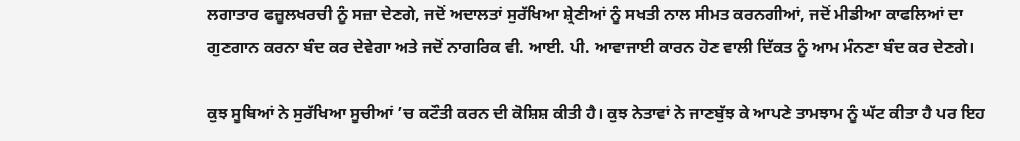ਲਗਾਤਾਰ ਫਜ਼ੂਲਖਰਚੀ ਨੂੰ ਸਜ਼ਾ ਦੇਣਗੇ, ਜਦੋਂ ਅਦਾਲਤਾਂ ਸੁਰੱਖਿਆ ਸ਼੍ਰੇਣੀਆਂ ਨੂੰ ਸਖਤੀ ਨਾਲ ਸੀਮਤ ਕਰਨਗੀਆਂ, ਜਦੋਂ ਮੀਡੀਆ ਕਾਫਲਿਆਂ ਦਾ ਗੁਣਗਾਨ ਕਰਨਾ ਬੰਦ ਕਰ ਦੇਵੇਗਾ ਅਤੇ ਜਦੋਂ ਨਾਗਰਿਕ ਵੀ. ਆਈ. ਪੀ. ਆਵਾਜਾਈ ਕਾਰਨ ਹੋਣ ਵਾਲੀ ਦਿੱਕਤ ਨੂੰ ਆਮ ਮੰਨਣਾ ਬੰਦ ਕਰ ਦੇਣਗੇ।

ਕੁਝ ਸੂਬਿਆਂ ਨੇ ਸੁਰੱਖਿਆ ਸੂਚੀਆਂ ’ਚ ਕਟੌਤੀ ਕਰਨ ਦੀ ਕੋਸ਼ਿਸ਼ ਕੀਤੀ ਹੈ। ਕੁਝ ਨੇਤਾਵਾਂ ਨੇ ਜਾਣਬੁੱਝ ਕੇ ਆਪਣੇ ਤਾਮਝਾਮ ਨੂੰ ਘੱਟ ਕੀਤਾ ਹੈ ਪਰ ਇਹ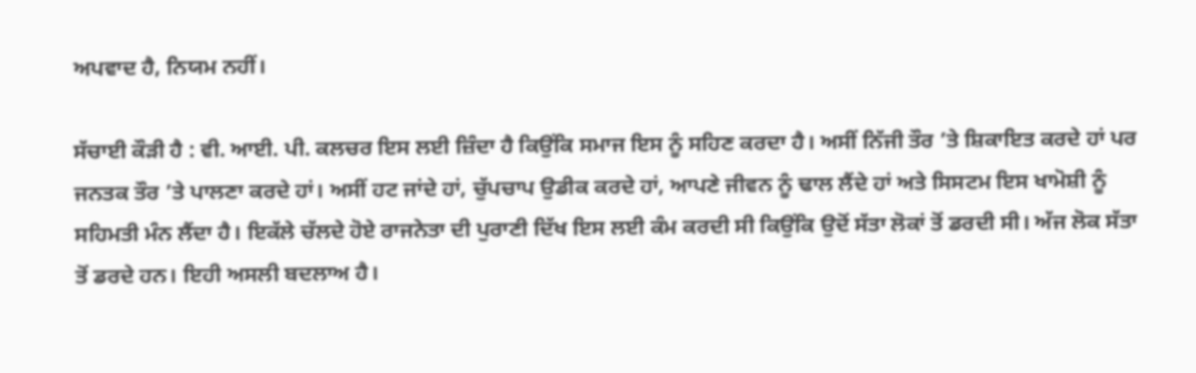ਅਪਵਾਦ ਹੈ, ਨਿਯਮ ਨਹੀਂ।

ਸੱਚਾਈ ਕੌੜੀ ਹੈ : ਵੀ. ਆਈ. ਪੀ. ਕਲਚਰ ਇਸ ਲਈ ਜ਼ਿੰਦਾ ਹੈ ਕਿਉਂਕਿ ਸਮਾਜ ਇਸ ਨੂੰ ਸਹਿਣ ਕਰਦਾ ਹੈ। ਅਸੀਂ ਨਿੱਜੀ ਤੌਰ ’ਤੇ ਸ਼ਿਕਾਇਤ ਕਰਦੇ ਹਾਂ ਪਰ ਜਨਤਕ ਤੌਰ ’ਤੇ ਪਾਲਣਾ ਕਰਦੇ ਹਾਂ। ਅਸੀਂ ਹਟ ਜਾਂਦੇ ਹਾਂ, ਚੁੱਪਚਾਪ ਉਡੀਕ ਕਰਦੇ ਹਾਂ, ਆਪਣੇ ਜੀਵਨ ਨੂੰ ਢਾਲ ਲੈਂਦੇ ਹਾਂ ਅਤੇ ਸਿਸਟਮ ਇਸ ਖਾਮੋਸ਼ੀ ਨੂੰ ਸਹਿਮਤੀ ਮੰਨ ਲੈਂਦਾ ਹੈ। ਇਕੱਲੇ ਚੱਲਦੇ ਹੋਏ ਰਾਜਨੇਤਾ ਦੀ ਪੁਰਾਣੀ ਦਿੱਖ ਇਸ ਲਈ ਕੰਮ ਕਰਦੀ ਸੀ ਕਿਉਂਕਿ ਉਦੋਂ ਸੱਤਾ ਲੋਕਾਂ ਤੋਂ ਡਰਦੀ ਸੀ। ਅੱਜ ਲੋਕ ਸੱਤਾ ਤੋਂ ਡਰਦੇ ਹਨ। ਇਹੀ ਅਸਲੀ ਬਦਲਾਅ ਹੈ।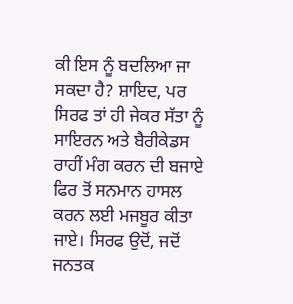ਕੀ ਇਸ ਨੂੰ ਬਦਲਿਆ ਜਾ ਸਕਦਾ ਹੈ? ਸ਼ਾਇਦ, ਪਰ ਸਿਰਫ ਤਾਂ ਹੀ ਜੇਕਰ ਸੱਤਾ ਨੂੰ ਸਾਇਰਨ ਅਤੇ ਬੈਰੀਕੇਡਸ ਰਾਹੀਂ ਮੰਗ ਕਰਨ ਦੀ ਬਜਾਏ ਫਿਰ ਤੋਂ ਸਨਮਾਨ ਹਾਸਲ ਕਰਨ ਲਈ ਮਜਬੂਰ ਕੀਤਾ ਜਾਏ। ਸਿਰਫ ਉਦੋਂ, ਜਦੋਂ ਜਨਤਕ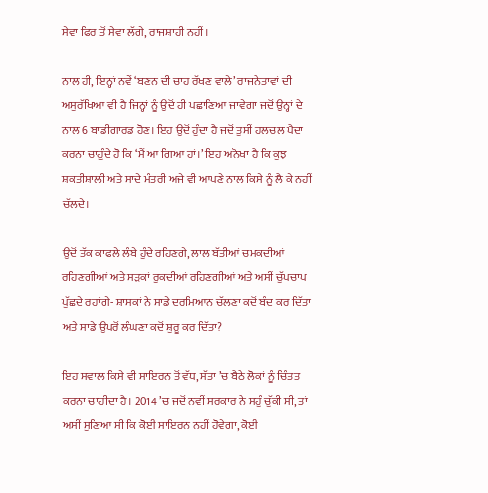ਸੇਵਾ ਫਿਰ ਤੋਂ ਸੇਵਾ ਲੱਗੇ, ਰਾਜਸ਼ਾਹੀ ਨਹੀਂ।

ਨਾਲ ਹੀ, ਇਨ੍ਹਾਂ ਨਵੇਂ ‘ਬਣਨ ਦੀ ਚਾਹ ਰੱਖਣ ਵਾਲੇ’ ਰਾਜਨੇਤਾਵਾਂ ਦੀ ਅਸੁਰੱਖਿਆ ਵੀ ਹੈ ਜਿਨ੍ਹਾਂ ਨੂੰ ਉਦੋਂ ਹੀ ਪਛਾਣਿਆ ਜਾਵੇਗਾ ਜਦੋਂ ਉਨ੍ਹਾਂ ਦੇ ਨਾਲ 6 ਬਾਡੀਗਾਰਡ ਹੋਣ। ਇਹ ਉਦੋਂ ਹੁੰਦਾ ਹੈ ਜਦੋਂ ਤੁਸੀਂ ਹਲਚਲ ਪੈਦਾ ਕਰਨਾ ਚਾਹੁੰਦੇ ਹੋ ਕਿ ‘ਮੈਂ ਆ ਗਿਆ ਹਾਂ।’ ਇਹ ਅਨੋਖਾ ਹੈ ਕਿ ਕੁਝ ਸ਼ਕਤੀਸ਼ਾਲੀ ਅਤੇ ਸਾਦੇ ਮੰਤਰੀ ਅਜੇ ਵੀ ਆਪਣੇ ਨਾਲ ਕਿਸੇ ਨੂੰ ਲੈ ਕੇ ਨਹੀਂ ਚੱਲਦੇ।

ਉਦੋਂ ਤੱਕ ਕਾਫਲੇ ਲੰਬੇ ਹੁੰਦੇ ਰਹਿਣਗੇ, ਲਾਲ ਬੱਤੀਆਂ ਚਮਕਦੀਆਂ ਰਹਿਣਗੀਆਂ ਅਤੇ ਸੜਕਾਂ ਰੁਕਦੀਆਂ ਰਹਿਣਗੀਆਂ ਅਤੇ ਅਸੀਂ ਚੁੱਪਚਾਪ ਪੁੱਛਦੇ ਰਹਾਂਗੇ- ਸ਼ਾਸਕਾਂ ਨੇ ਸਾਡੇ ਦਰਮਿਆਨ ਚੱਲਣਾ ਕਦੋਂ ਬੰਦ ਕਰ ਦਿੱਤਾ ਅਤੇ ਸਾਡੇ ਉਪਰੋਂ ਲੰਘਣਾ ਕਦੋਂ ਸ਼ੁਰੂ ਕਰ ਦਿੱਤਾ?

ਇਹ ਸਵਾਲ ਕਿਸੇ ਵੀ ਸਾਇਰਨ ਤੋਂ ਵੱਧ, ਸੱਤਾ ’ਚ ਬੈਠੇ ਲੋਕਾਂ ਨੂੰ ਚਿੰਤਤ ਕਰਨਾ ਚਾਹੀਦਾ ਹੈ। 2014 ’ਚ ਜਦੋਂ ਨਵੀਂ ਸਰਕਾਰ ਨੇ ਸਹੁੰ ਚੁੱਕੀ ਸੀ, ਤਾਂ ਅਸੀਂ ਸੁਣਿਆ ਸੀ ਕਿ ਕੋਈ ਸਾਇਰਨ ਨਹੀਂ ਹੋਵੇਗਾ, ਕੋਈ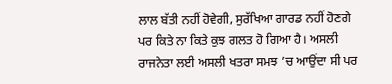ਲਾਲ ਬੱਤੀ ਨਹੀਂ ਹੋਵੇਗੀ, ਸੁਰੱਖਿਆ ਗਾਰਡ ਨਹੀਂ ਹੋਣਗੇ ਪਰ ਕਿਤੇ ਨਾ ਕਿਤੇ ਕੁਝ ਗਲਤ ਹੋ ਗਿਆ ਹੈ। ਅਸਲੀ ਰਾਜਨੇਤਾ ਲਈ ਅਸਲੀ ਖਤਰਾ ਸਮਝ ’ਚ ਆਉਂਦਾ ਸੀ ਪਰ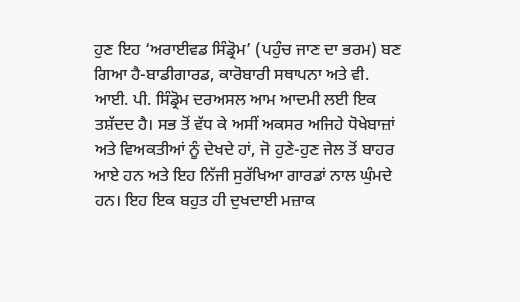ਹੁਣ ਇਹ ‘ਅਰਾਈਵਡ ਸਿੰਡ੍ਰੋਮ’ (ਪਹੁੰਚ ਜਾਣ ਦਾ ਭਰਮ) ਬਣ ਗਿਆ ਹੈ-ਬਾਡੀਗਾਰਡ, ਕਾਰੋਬਾਰੀ ਸਥਾਪਨਾ ਅਤੇ ਵੀ. ਆਈ. ਪੀ. ਸਿੰਡ੍ਰੋਮ ਦਰਅਸਲ ਆਮ ਆਦਮੀ ਲਈ ਇਕ ਤਸ਼ੱਦਦ ਹੈ। ਸਭ ਤੋਂ ਵੱਧ ਕੇ ਅਸੀਂ ਅਕਸਰ ਅਜਿਹੇ ਧੋਖੇਬਾਜ਼ਾਂ ਅਤੇ ਵਿਅਕਤੀਆਂ ਨੂੰ ਦੇਖਦੇ ਹਾਂ, ਜੋ ਹੁਣੇ-ਹੁਣ ਜੇਲ ਤੋਂ ਬਾਹਰ ਆਏ ਹਨ ਅਤੇ ਇਹ ਨਿੱਜੀ ਸੁਰੱਖਿਆ ਗਾਰਡਾਂ ਨਾਲ ਘੁੰਮਦੇ ਹਨ। ਇਹ ਇਕ ਬਹੁਤ ਹੀ ਦੁਖਦਾਈ ਮਜ਼ਾਕ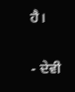ਹੈ।

- ਦੇਵੀ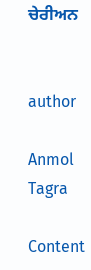ਚੇਰੀਅਨ


author

Anmol Tagra

Content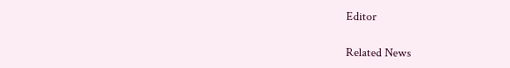Editor

Related News